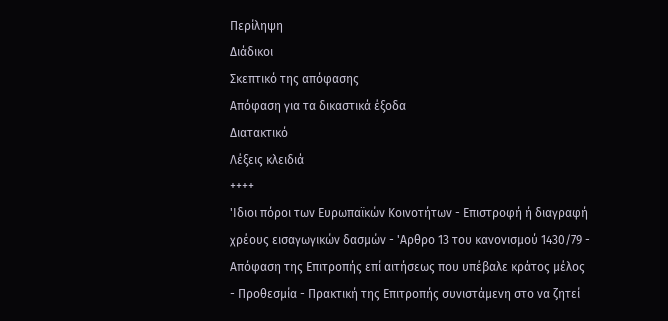Περίληψη
Διάδικοι
Σκεπτικό της απόφασης
Απόφαση για τα δικαστικά έξοδα
Διατακτικό
Λέξεις κλειδιά
++++
'Ιδιοι πόροι των Ευρωπαϊκών Κοινοτήτων - Επιστροφή ή διαγραφή χρέους εισαγωγικών δασμών - 'Αρθρο 13 του κανονισμού 1430/79 - Απόφαση της Επιτροπής επί αιτήσεως που υπέβαλε κράτος μέλος - Προθεσμία - Πρακτική της Επιτροπής συνιστάμενη στο να ζητεί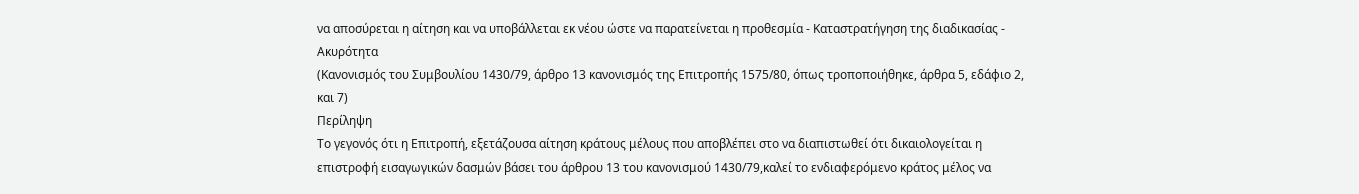να αποσύρεται η αίτηση και να υποβάλλεται εκ νέου ώστε να παρατείνεται η προθεσμία - Καταστρατήγηση της διαδικασίας - Ακυρότητα
(Κανονισμός του Συμβουλίου 1430/79, άρθρο 13 κανονισμός της Επιτροπής 1575/80, όπως τροποποιήθηκε, άρθρα 5, εδάφιο 2, και 7)
Περίληψη
Το γεγονός ότι η Επιτροπή, εξετάζουσα αίτηση κράτους μέλους που αποβλέπει στο να διαπιστωθεί ότι δικαιολογείται η επιστροφή εισαγωγικών δασμών βάσει του άρθρου 13 του κανονισμού 1430/79,καλεί το ενδιαφερόμενο κράτος μέλος να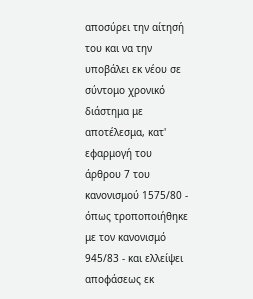αποσύρει την αίτησή του και να την υποβάλει εκ νέου σε σύντομο χρονικό διάστημα με αποτέλεσμα, κατ' εφαρμογή του άρθρου 7 του κανονισμού 1575/80 - όπως τροποποιήθηκε με τον κανονισμό 945/83 - και ελλείψει αποφάσεως εκ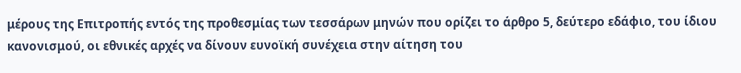μέρους της Επιτροπής εντός της προθεσμίας των τεσσάρων μηνών που ορίζει το άρθρο 5, δεύτερο εδάφιο, του ίδιου κανονισμού, οι εθνικές αρχές να δίνουν ευνοϊκή συνέχεια στην αίτηση του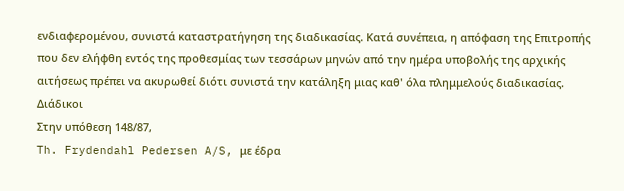ενδιαφερομένου, συνιστά καταστρατήγηση της διαδικασίας. Κατά συνέπεια, η απόφαση της Επιτροπής που δεν ελήφθη εντός της προθεσμίας των τεσσάρων μηνών από την ημέρα υποβολής της αρχικής αιτήσεως πρέπει να ακυρωθεί διότι συνιστά την κατάληξη μιας καθ' όλα πλημμελούς διαδικασίας.
Διάδικοι
Στην υπόθεση 148/87,
Th. Frydendahl Pedersen A/S, με έδρα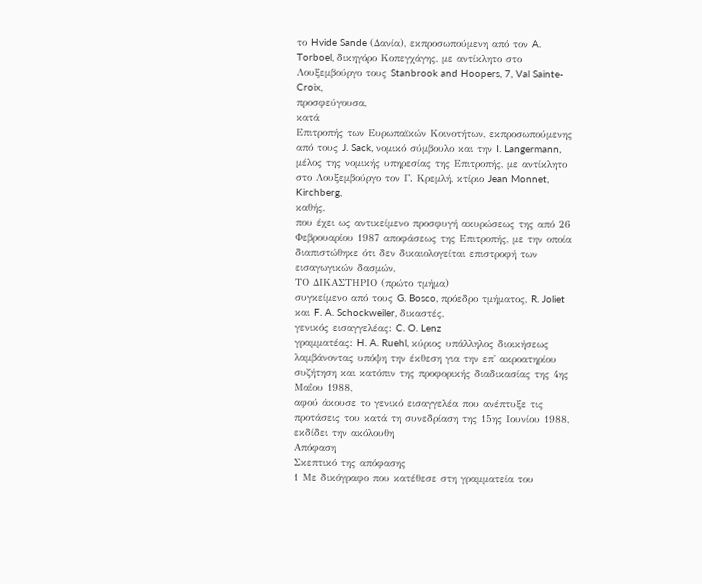το Hvide Sande (Δανία), εκπροσωπούμενη από τον A. Torboel, δικηγόρο Κοπεγχάγης, με αντίκλητο στο Λουξεμβούργο τους Stanbrook and Hoopers, 7, Val Sainte-Croix,
προσφεύγουσα,
κατά
Επιτροπής των Ευρωπαϊκών Κοινοτήτων, εκπροσωπούμενης από τους J. Sack, νομικό σύμβουλο και την I. Langermann, μέλος της νομικής υπηρεσίας της Επιτροπής, με αντίκλητο στο Λουξεμβούργο τον Γ. Κρεμλή, κτίριο Jean Monnet, Kirchberg,
καθής,
που έχει ως αντικείμενο προσφυγή ακυρώσεως της από 26 Φεβρουαρίου 1987 αποφάσεως της Επιτροπής, με την οποία διαπιστώθηκε ότι δεν δικαιολογείται επιστροφή των εισαγωγικών δασμών,
ΤΟ ΔΙΚΑΣΤΗΡΙΟ (πρώτο τμήμα)
συγκείμενο από τους G. Bosco, πρόεδρο τμήματος, R. Joliet και F. A. Schockweiler, δικαστές,
γενικός εισαγγελέας: C. O. Lenz
γραμματέας: H. A. Ruehl, κύριος υπάλληλος διοικήσεως
λαμβάνοντας υπόψη την έκθεση για την επ' ακροατηρίου συζήτηση και κατόπιν της προφορικής διαδικασίας της 4ης Μαΐου 1988,
αφού άκουσε το γενικό εισαγγελέα που ανέπτυξε τις προτάσεις του κατά τη συνεδρίαση της 15ης Ιουνίου 1988,
εκδίδει την ακόλουθη
Απόφαση
Σκεπτικό της απόφασης
1 Με δικόγραφο που κατέθεσε στη γραμματεία του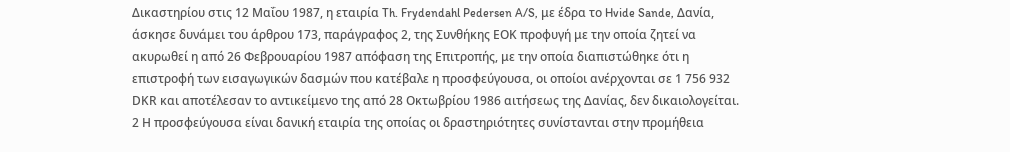Δικαστηρίου στις 12 Μαΐου 1987, η εταιρία Th. Frydendahl Pedersen A/S, με έδρα το Hvide Sande, Δανία, άσκησε δυνάμει του άρθρου 173, παράγραφος 2, της Συνθήκης ΕΟΚ προφυγή με την οποία ζητεί να ακυρωθεί η από 26 Φεβρουαρίου 1987 απόφαση της Επιτροπής, με την οποία διαπιστώθηκε ότι η επιστροφή των εισαγωγικών δασμών που κατέβαλε η προσφεύγουσα, οι οποίοι ανέρχονται σε 1 756 932 DΚR και αποτέλεσαν το αντικείμενο της από 28 Οκτωβρίου 1986 αιτήσεως της Δανίας, δεν δικαιολογείται.
2 Η προσφεύγουσα είναι δανική εταιρία της οποίας οι δραστηριότητες συνίστανται στην προμήθεια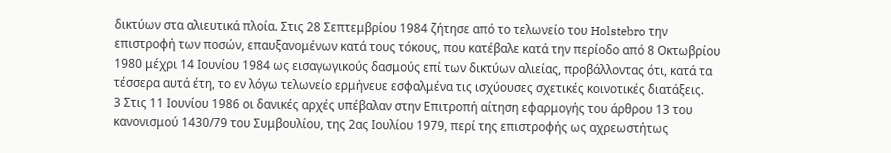δικτύων στα αλιευτικά πλοία. Στις 28 Σεπτεμβρίου 1984 ζήτησε από το τελωνείο του Holstebro την επιστροφή των ποσών, επαυξανομένων κατά τους τόκους, που κατέβαλε κατά την περίοδο από 8 Οκτωβρίου 1980 μέχρι 14 Ιουνίου 1984 ως εισαγωγικούς δασμούς επί των δικτύων αλιείας, προβάλλοντας ότι, κατά τα τέσσερα αυτά έτη, το εν λόγω τελωνείο ερμήνευε εσφαλμένα τις ισχύουσες σχετικές κοινοτικές διατάξεις.
3 Στις 11 Ιουνίου 1986 οι δανικές αρχές υπέβαλαν στην Επιτροπή αίτηση εφαρμογής του άρθρου 13 του κανονισμού 1430/79 του Συμβουλίου, της 2ας Ιουλίου 1979, περί της επιστροφής ως αχρεωστήτως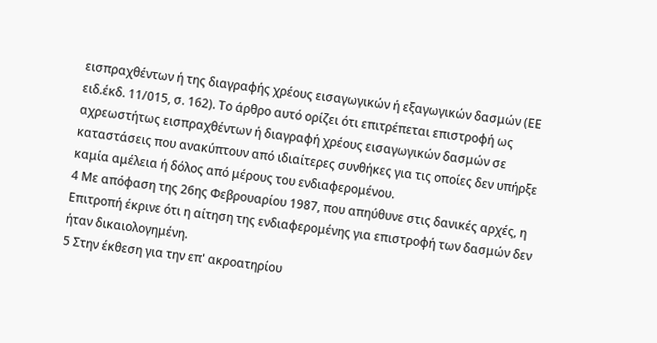εισπραχθέντων ή της διαγραφής χρέους εισαγωγικών ή εξαγωγικών δασμών (ΕΕ ειδ.έκδ. 11/015, σ. 162). Το άρθρο αυτό ορίζει ότι επιτρέπεται επιστροφή ως αχρεωστήτως εισπραχθέντων ή διαγραφή χρέους εισαγωγικών δασμών σε καταστάσεις που ανακύπτουν από ιδιαίτερες συνθήκες για τις οποίες δεν υπήρξε καμία αμέλεια ή δόλος από μέρους του ενδιαφερομένου.
4 Με απόφαση της 26ης Φεβρουαρίου 1987, που απηύθυνε στις δανικές αρχές, η Επιτροπή έκρινε ότι η αίτηση της ενδιαφερομένης για επιστροφή των δασμών δεν ήταν δικαιολογημένη.
5 Στην έκθεση για την επ' ακροατηρίου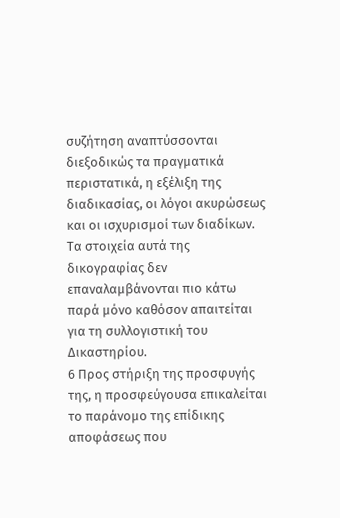συζήτηση αναπτύσσονται διεξοδικώς τα πραγματικά περιστατικά, η εξέλιξη της διαδικασίας, οι λόγοι ακυρώσεως και οι ισχυρισμοί των διαδίκων. Τα στοιχεία αυτά της δικογραφίας δεν επαναλαμβάνονται πιο κάτω παρά μόνο καθόσον απαιτείται για τη συλλογιστική του Δικαστηρίου.
6 Προς στήριξη της προσφυγής της, η προσφεύγουσα επικαλείται το παράνομο της επίδικης αποφάσεως που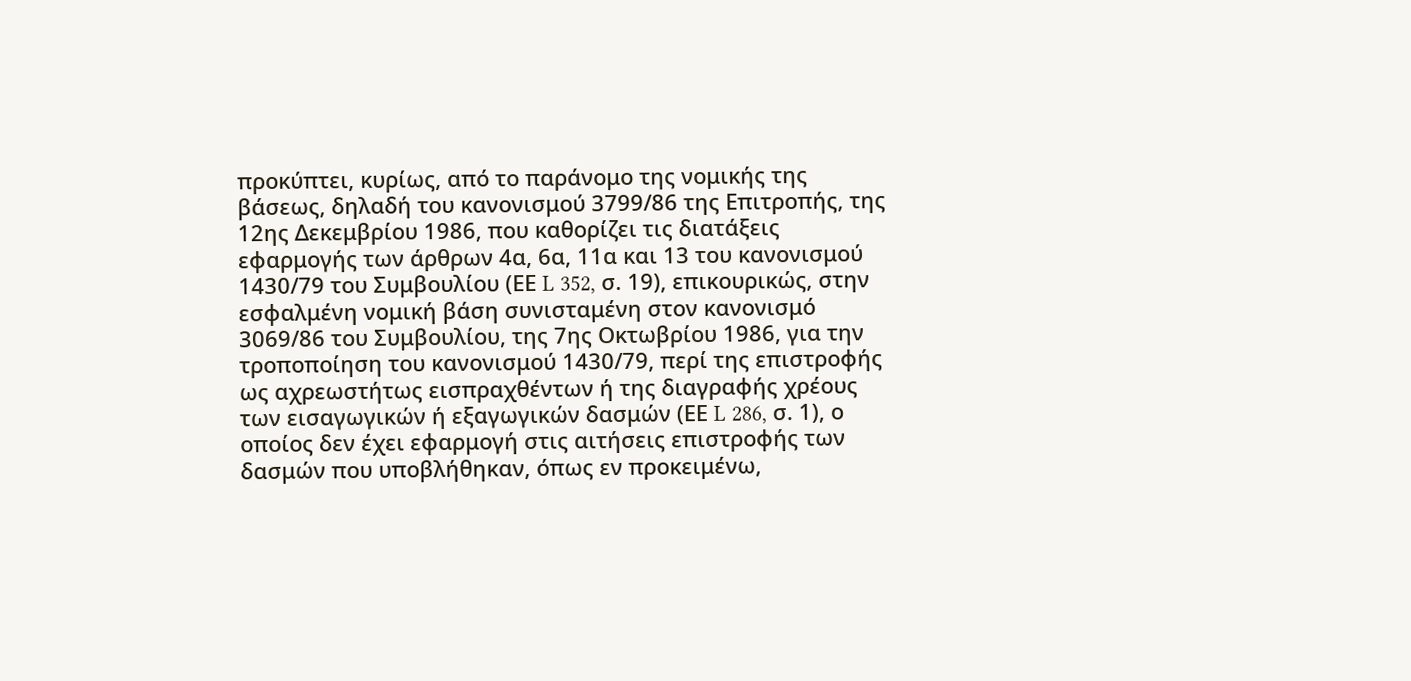προκύπτει, κυρίως, από το παράνομο της νομικής της βάσεως, δηλαδή του κανονισμού 3799/86 της Επιτροπής, της 12ης Δεκεμβρίου 1986, που καθορίζει τις διατάξεις εφαρμογής των άρθρων 4α, 6α, 11α και 13 του κανονισμού 1430/79 του Συμβουλίου (ΕΕ L 352, σ. 19), επικουρικώς, στην εσφαλμένη νομική βάση συνισταμένη στον κανονισμό 3069/86 του Συμβουλίου, της 7ης Οκτωβρίου 1986, για την τροποποίηση του κανονισμού 1430/79, περί της επιστροφής ως αχρεωστήτως εισπραχθέντων ή της διαγραφής χρέους των εισαγωγικών ή εξαγωγικών δασμών (ΕΕ L 286, σ. 1), ο οποίος δεν έχει εφαρμογή στις αιτήσεις επιστροφής των δασμών που υποβλήθηκαν, όπως εν προκειμένω,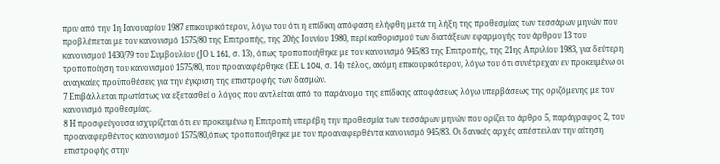πριν από την 1η Ιανουαρίου 1987 επικουρικότερον, λόγω του ότι η επίδικη απόφαση ελήφθη μετά τη λήξη της προθεσμίας των τεσσάρων μηνών που προβλέπεται με τον κανονισμό 1575/80 της Επιτροπής, της 20ής Ιουνίου 1980, περί καθορισμού των διατάξεων εφαρμογής του άρθρου 13 του κανονισμού 1430/79 του Συμβουλίου (JΟ L 161, σ. 13), όπως τροποποιήθηκε με τον κανονισμό 945/83 της Επιτροπής, της 21ης Απριλίου 1983, για δεύτερη τροποποίηση του κανονισμού 1575/80, που προαναφέρθηκε (ΕΕ L 104, σ. 14) τέλος, ακόμη επικουρικότερον, λόγω του ότι συνέτρεχαν εν προκειμένω οι αναγκαίες προϋποθέσεις για την έγκριση της επιστροφής των δασμών.
7 Επιβάλλεται πρωτίστως να εξετασθεί ο λόγος που αντλείται από το παράνομο της επίδικης αποφάσεως λόγω υπερβάσεως της οριζόμενης με τον κανονισμό προθεσμίας.
8 Η προσφεύγουσα ισχυρίζεται ότι εν προκειμένω η Επιτροπή υπερέβη την προθεσμία των τεσσάρων μηνών που ορίζει το άρθρο 5, παράγραφος 2, του προαναφερθέντος κανονισμού 1575/80,όπως τροποποιήθηκε με τον προαναφερθέντα κανονισμό 945/83. Οι δανικές αρχές απέστειλαν την αίτηση επιστροφής στην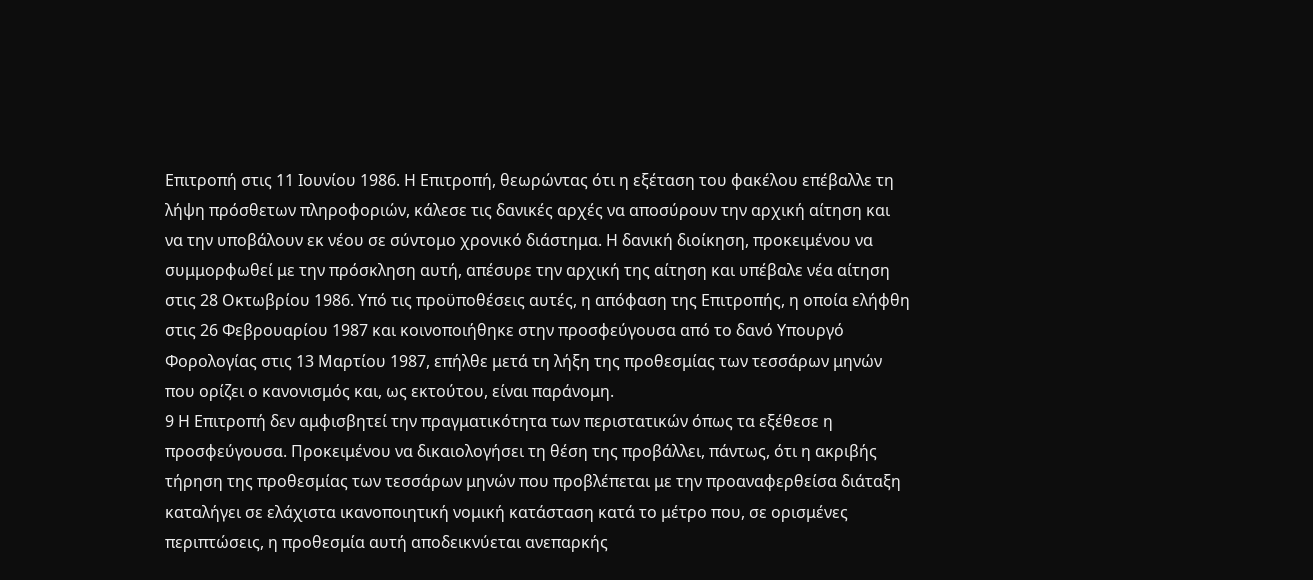Επιτροπή στις 11 Ιουνίου 1986. Η Επιτροπή, θεωρώντας ότι η εξέταση του φακέλου επέβαλλε τη λήψη πρόσθετων πληροφοριών, κάλεσε τις δανικές αρχές να αποσύρουν την αρχική αίτηση και να την υποβάλουν εκ νέου σε σύντομο χρονικό διάστημα. Η δανική διοίκηση, προκειμένου να συμμορφωθεί με την πρόσκληση αυτή, απέσυρε την αρχική της αίτηση και υπέβαλε νέα αίτηση στις 28 Οκτωβρίου 1986. Υπό τις προϋποθέσεις αυτές, η απόφαση της Επιτροπής, η οποία ελήφθη στις 26 Φεβρουαρίου 1987 και κοινοποιήθηκε στην προσφεύγουσα από το δανό Υπουργό Φορολογίας στις 13 Μαρτίου 1987, επήλθε μετά τη λήξη της προθεσμίας των τεσσάρων μηνών που ορίζει ο κανονισμός και, ως εκτούτου, είναι παράνομη.
9 Η Επιτροπή δεν αμφισβητεί την πραγματικότητα των περιστατικών όπως τα εξέθεσε η προσφεύγουσα. Προκειμένου να δικαιολογήσει τη θέση της προβάλλει, πάντως, ότι η ακριβής τήρηση της προθεσμίας των τεσσάρων μηνών που προβλέπεται με την προαναφερθείσα διάταξη καταλήγει σε ελάχιστα ικανοποιητική νομική κατάσταση κατά το μέτρο που, σε ορισμένες περιπτώσεις, η προθεσμία αυτή αποδεικνύεται ανεπαρκής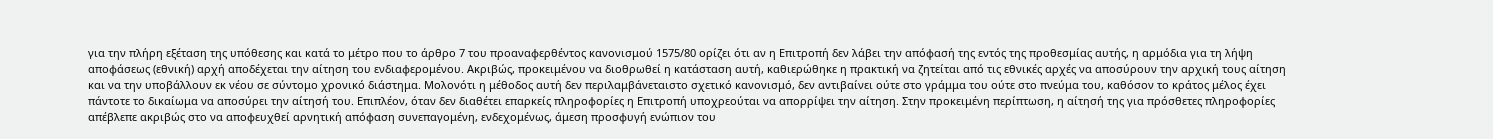για την πλήρη εξέταση της υπόθεσης και κατά το μέτρο που το άρθρο 7 του προαναφερθέντος κανονισμού 1575/80 ορίζει ότι αν η Επιτροπή δεν λάβει την απόφασή της εντός της προθεσμίας αυτής, η αρμόδια για τη λήψη αποφάσεως (εθνική) αρχή αποδέχεται την αίτηση του ενδιαφερομένου. Ακριβώς, προκειμένου να διοθρωθεί η κατάσταση αυτή, καθιερώθηκε η πρακτική να ζητείται από τις εθνικές αρχές να αποσύρουν την αρχική τους αίτηση και να την υποβάλλουν εκ νέου σε σύντομο χρονικό διάστημα. Μολονότι η μέθοδος αυτή δεν περιλαμβάνεταιστο σχετικό κανονισμό, δεν αντιβαίνει ούτε στο γράμμα του ούτε στο πνεύμα του, καθόσον το κράτος μέλος έχει πάντοτε το δικαίωμα να αποσύρει την αίτησή του. Επιπλέον, όταν δεν διαθέτει επαρκείς πληροφορίες η Επιτροπή υποχρεούται να απορρίψει την αίτηση. Στην προκειμένη περίπτωση, η αίτησή της για πρόσθετες πληροφορίες απέβλεπε ακριβώς στο να αποφευχθεί αρνητική απόφαση συνεπαγομένη, ενδεχομένως, άμεση προσφυγή ενώπιον του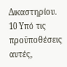Δικαστηρίου.
10 Υπό τις προϋποθέσεις αυτές,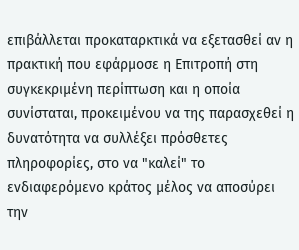επιβάλλεται προκαταρκτικά να εξετασθεί αν η πρακτική που εφάρμοσε η Επιτροπή στη συγκεκριμένη περίπτωση και η οποία συνίσταται, προκειμένου να της παρασχεθεί η δυνατότητα να συλλέξει πρόσθετες πληροφορίες, στο να "καλεί" το ενδιαφερόμενο κράτος μέλος να αποσύρει την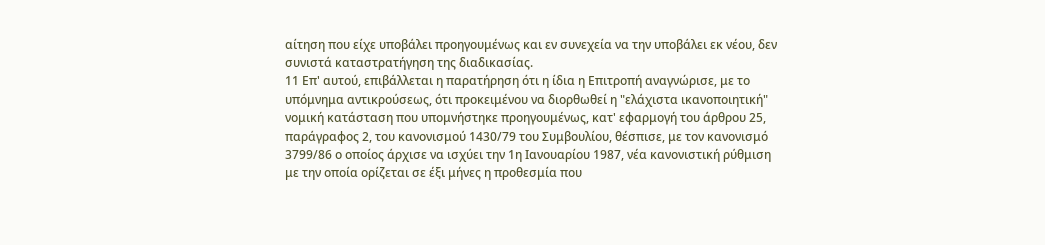αίτηση που είχε υποβάλει προηγουμένως και εν συνεχεία να την υποβάλει εκ νέου, δεν συνιστά καταστρατήγηση της διαδικασίας.
11 Επ' αυτού, επιβάλλεται η παρατήρηση ότι η ίδια η Επιτροπή αναγνώρισε, με το υπόμνημα αντικρούσεως, ότι προκειμένου να διορθωθεί η "ελάχιστα ικανοποιητική" νομική κατάσταση που υπομνήστηκε προηγουμένως, κατ' εφαρμογή του άρθρου 25, παράγραφος 2, του κανονισμού 1430/79 του Συμβουλίου, θέσπισε, με τον κανονισμό 3799/86 ο οποίος άρχισε να ισχύει την 1η Ιανουαρίου 1987, νέα κανονιστική ρύθμιση με την οποία ορίζεται σε έξι μήνες η προθεσμία που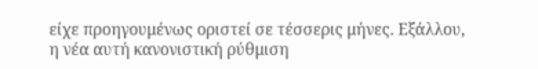είχε προηγουμένως οριστεί σε τέσσερις μήνες. Εξάλλου, η νέα αυτή κανονιστική ρύθμιση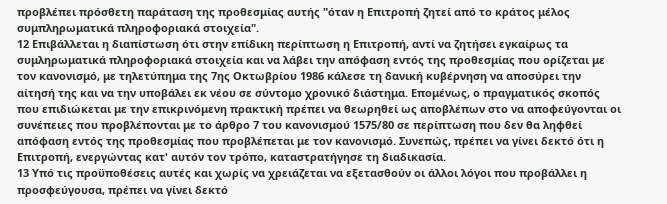προβλέπει πρόσθετη παράταση της προθεσμίας αυτής "όταν η Επιτροπή ζητεί από το κράτος μέλος συμπληρωματικά πληροφοριακά στοιχεία".
12 Επιβάλλεται η διαπίστωση ότι στην επίδικη περίπτωση η Επιτροπή, αντί να ζητήσει εγκαίρως τα συμληρωματικά πληροφοριακά στοιχεία και να λάβει την απόφαση εντός της προθεσμίας που ορίζεται με τον κανονισμό, με τηλετύπημα της 7ης Οκτωβρίου 1986 κάλεσε τη δανική κυβέρνηση να αποσύρει την αίτησή της και να την υποβάλει εκ νέου σε σύντομο χρονικό διάστημα. Επομένως, ο πραγματικός σκοπός που επιδιώκεται με την επικρινόμενη πρακτική πρέπει να θεωρηθεί ως αποβλέπων στο να αποφεύγονται οι συνέπειες που προβλέπονται με το άρθρο 7 του κανονισμού 1575/80 σε περίπτωση που δεν θα ληφθεί απόφαση εντός της προθεσμίας που προβλέπεται με τον κανονισμό. Συνεπώς, πρέπει να γίνει δεκτό ότι η Επιτροπή, ενεργώντας κατ' αυτόν τον τρόπο, καταστρατήγησε τη διαδικασία.
13 Υπό τις προϋποθέσεις αυτές και χωρίς να χρειάζεται να εξετασθούν οι άλλοι λόγοι που προβάλλει η προσφεύγουσα, πρέπει να γίνει δεκτό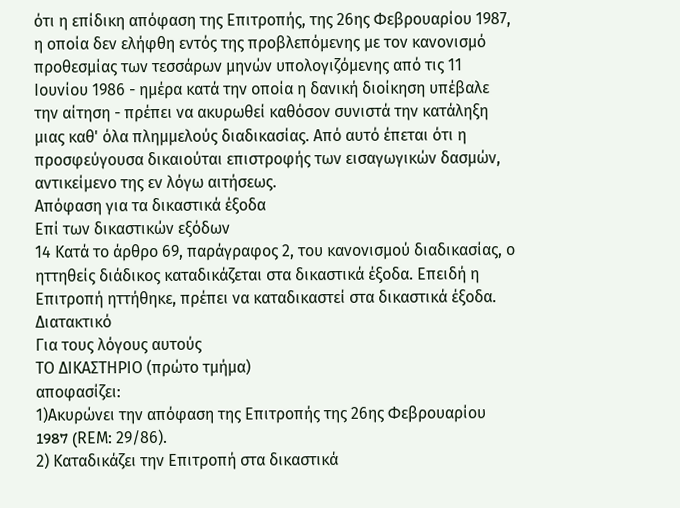ότι η επίδικη απόφαση της Επιτροπής, της 26ης Φεβρουαρίου 1987, η οποία δεν ελήφθη εντός της προβλεπόμενης με τον κανονισμό προθεσμίας των τεσσάρων μηνών υπολογιζόμενης από τις 11 Ιουνίου 1986 - ημέρα κατά την οποία η δανική διοίκηση υπέβαλε την αίτηση - πρέπει να ακυρωθεί καθόσον συνιστά την κατάληξη μιας καθ' όλα πλημμελούς διαδικασίας. Από αυτό έπεται ότι η προσφεύγουσα δικαιούται επιστροφής των εισαγωγικών δασμών, αντικείμενο της εν λόγω αιτήσεως.
Απόφαση για τα δικαστικά έξοδα
Επί των δικαστικών εξόδων
14 Κατά το άρθρο 69, παράγραφος 2, του κανονισμού διαδικασίας, ο ηττηθείς διάδικος καταδικάζεται στα δικαστικά έξοδα. Επειδή η Επιτροπή ηττήθηκε, πρέπει να καταδικαστεί στα δικαστικά έξοδα.
Διατακτικό
Για τους λόγους αυτούς
ΤΟ ΔΙΚΑΣΤΗΡΙΟ (πρώτο τμήμα)
αποφασίζει:
1)Ακυρώνει την απόφαση της Επιτροπής της 26ης Φεβρουαρίου 1987 (RΕΜ: 29/86).
2) Καταδικάζει την Επιτροπή στα δικαστικά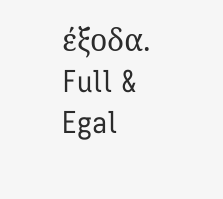έξοδα.
Full & Egal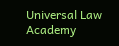Universal Law Academy